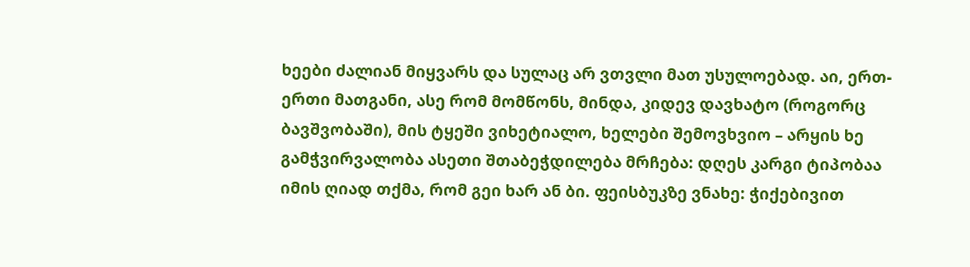ხეები ძალიან მიყვარს და სულაც არ ვთვლი მათ უსულოებად. აი, ერთ-ერთი მათგანი, ასე რომ მომწონს, მინდა, კიდევ დავხატო (როგორც ბავშვობაში), მის ტყეში ვიხეტიალო, ხელები შემოვხვიო – არყის ხე
გამჭვირვალობა ასეთი შთაბეჭდილება მრჩება: დღეს კარგი ტიპობაა იმის ღიად თქმა, რომ გეი ხარ ან ბი. ფეისბუკზე ვნახე: ჭიქებივით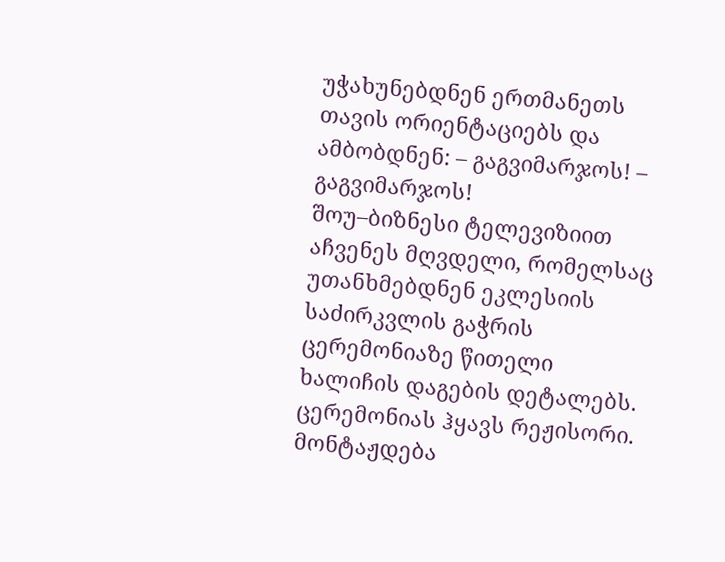უჭახუნებდნენ ერთმანეთს თავის ორიენტაციებს და ამბობდნენ: – გაგვიმარჯოს! – გაგვიმარჯოს!
შოუ–ბიზნესი ტელევიზიით აჩვენეს მღვდელი, რომელსაც უთანხმებდნენ ეკლესიის საძირკვლის გაჭრის ცერემონიაზე წითელი ხალიჩის დაგების დეტალებს. ცერემონიას ჰყავს რეჟისორი. მონტაჟდება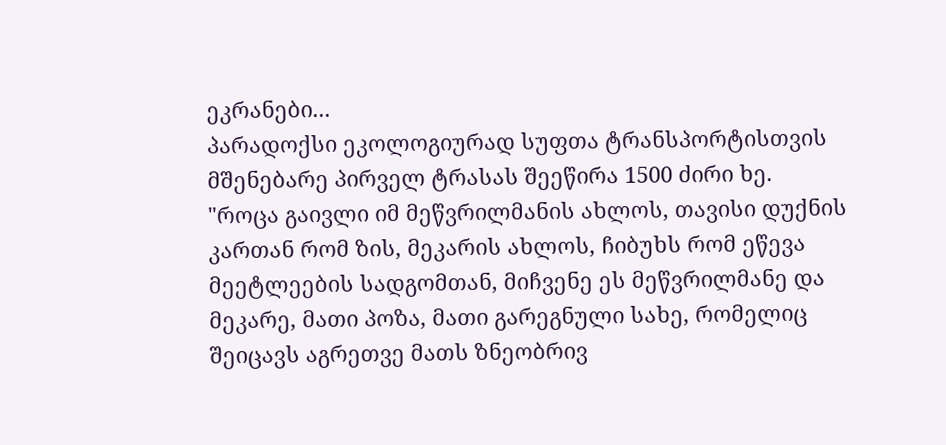ეკრანები...
პარადოქსი ეკოლოგიურად სუფთა ტრანსპორტისთვის მშენებარე პირველ ტრასას შეეწირა 1500 ძირი ხე.
"როცა გაივლი იმ მეწვრილმანის ახლოს, თავისი დუქნის კართან რომ ზის, მეკარის ახლოს, ჩიბუხს რომ ეწევა მეეტლეების სადგომთან, მიჩვენე ეს მეწვრილმანე და მეკარე, მათი პოზა, მათი გარეგნული სახე, რომელიც შეიცავს აგრეთვე მათს ზნეობრივ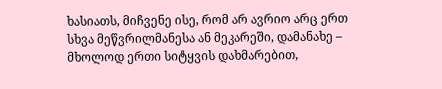ხასიათს, მიჩვენე ისე, რომ არ ავრიო არც ერთ სხვა მეწვრილმანესა ან მეკარეში, დამანახე – მხოლოდ ერთი სიტყვის დახმარებით,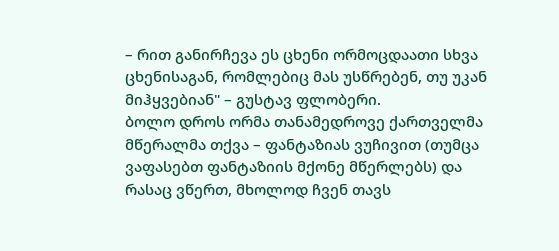– რით განირჩევა ეს ცხენი ორმოცდაათი სხვა ცხენისაგან, რომლებიც მას უსწრებენ, თუ უკან მიჰყვებიან" – გუსტავ ფლობერი.
ბოლო დროს ორმა თანამედროვე ქართველმა მწერალმა თქვა – ფანტაზიას ვუჩივით (თუმცა ვაფასებთ ფანტაზიის მქონე მწერლებს) და რასაც ვწერთ, მხოლოდ ჩვენ თავს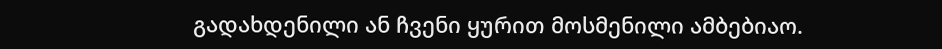გადახდენილი ან ჩვენი ყურით მოსმენილი ამბებიაო.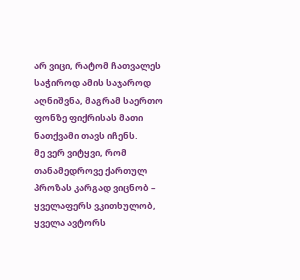არ ვიცი, რატომ ჩათვალეს საჭიროდ ამის საჯაროდ აღნიშვნა, მაგრამ საერთო ფონზე ფიქრისას მათი ნათქვამი თავს იჩენს.
მე ვერ ვიტყვი, რომ თანამედროვე ქართულ პროზას კარგად ვიცნობ – ყველაფერს ვკითხულობ, ყველა ავტორს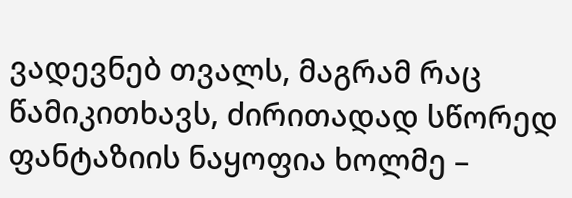ვადევნებ თვალს, მაგრამ რაც წამიკითხავს, ძირითადად სწორედ ფანტაზიის ნაყოფია ხოლმე –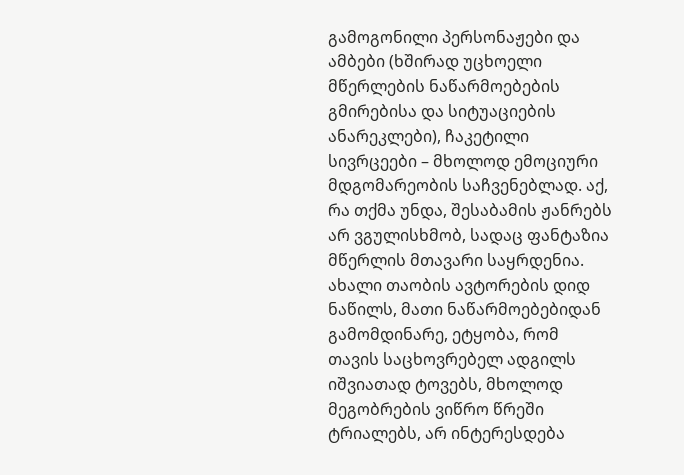გამოგონილი პერსონაჟები და ამბები (ხშირად უცხოელი მწერლების ნაწარმოებების გმირებისა და სიტუაციების ანარეკლები), ჩაკეტილი სივრცეები – მხოლოდ ემოციური მდგომარეობის საჩვენებლად. აქ, რა თქმა უნდა, შესაბამის ჟანრებს არ ვგულისხმობ, სადაც ფანტაზია მწერლის მთავარი საყრდენია.
ახალი თაობის ავტორების დიდ ნაწილს, მათი ნაწარმოებებიდან გამომდინარე, ეტყობა, რომ თავის საცხოვრებელ ადგილს იშვიათად ტოვებს, მხოლოდ მეგობრების ვიწრო წრეში ტრიალებს, არ ინტერესდება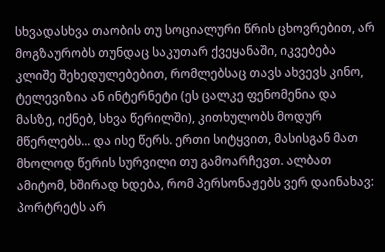სხვადასხვა თაობის თუ სოციალური წრის ცხოვრებით, არ მოგზაურობს თუნდაც საკუთარ ქვეყანაში, იკვებება კლიშე შეხედულებებით, რომლებსაც თავს ახვევს კინო, ტელევიზია ან ინტერნეტი (ეს ცალკე ფენომენია და მასზე, იქნებ, სხვა წერილში), კითხულობს მოდურ მწერლებს... და ისე წერს. ერთი სიტყვით, მასისგან მათ მხოლოდ წერის სურვილი თუ გამოარჩევთ. ალბათ ამიტომ, ხშირად ხდება, რომ პერსონაჟებს ვერ დაინახავ: პორტრეტს არ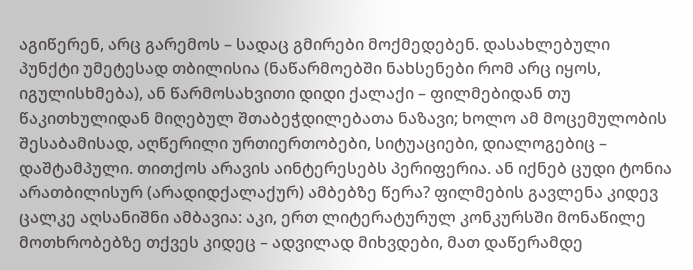აგიწერენ, არც გარემოს – სადაც გმირები მოქმედებენ. დასახლებული პუნქტი უმეტესად თბილისია (ნაწარმოებში ნახსენები რომ არც იყოს, იგულისხმება), ან წარმოსახვითი დიდი ქალაქი – ფილმებიდან თუ წაკითხულიდან მიღებულ შთაბეჭდილებათა ნაზავი; ხოლო ამ მოცემულობის შესაბამისად, აღწერილი ურთიერთობები, სიტუაციები, დიალოგებიც – დაშტამპული. თითქოს არავის აინტერესებს პერიფერია. ან იქნებ ცუდი ტონია არათბილისურ (არადიდქალაქურ) ამბებზე წერა? ფილმების გავლენა კიდევ ცალკე აღსანიშნი ამბავია: აკი, ერთ ლიტერატურულ კონკურსში მონაწილე მოთხრობებზე თქვეს კიდეც – ადვილად მიხვდები, მათ დაწერამდე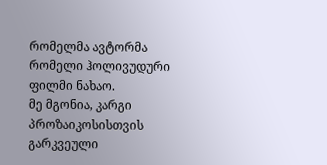რომელმა ავტორმა რომელი ჰოლივუდური ფილმი ნახაო.
მე მგონია, კარგი პროზაიკოსისთვის გარკვეული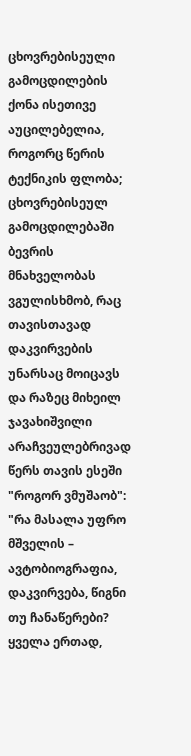ცხოვრებისეული გამოცდილების ქონა ისეთივე აუცილებელია, როგორც წერის ტექნიკის ფლობა; ცხოვრებისეულ გამოცდილებაში ბევრის მნახველობას ვგულისხმობ, რაც თავისთავად დაკვირვების უნარსაც მოიცავს და რაზეც მიხეილ ჯავახიშვილი არაჩვეულებრივად წერს თავის ესეში "როგორ ვმუშაობ": "რა მასალა უფრო მშველის – ავტობიოგრაფია, დაკვირვება, წიგნი თუ ჩანაწერები? ყველა ერთად,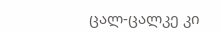ცალ-ცალკე კი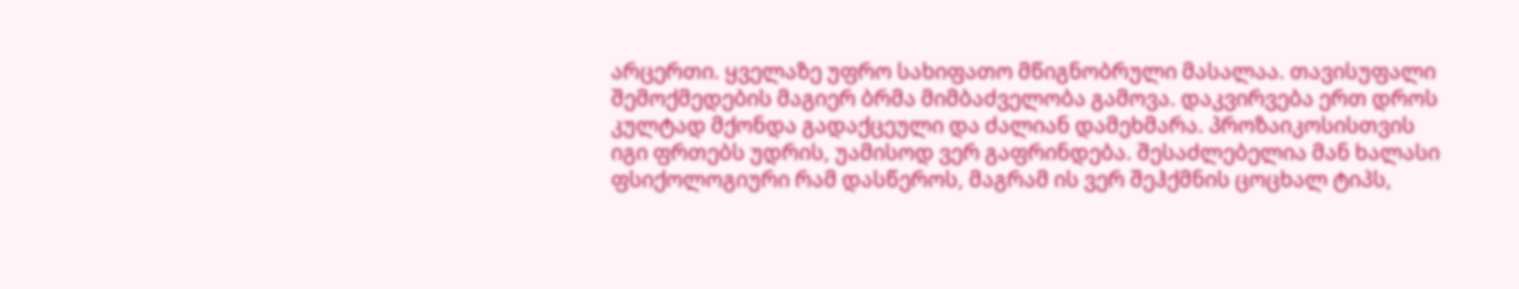არცერთი. ყველაზე უფრო სახიფათო მწიგნობრული მასალაა. თავისუფალი შემოქმედების მაგიერ ბრმა მიმბაძველობა გამოვა. დაკვირვება ერთ დროს კულტად მქონდა გადაქცეული და ძალიან დამეხმარა. პროზაიკოსისთვის იგი ფრთებს უდრის, უამისოდ ვერ გაფრინდება. შესაძლებელია მან ხალასი ფსიქოლოგიური რამ დასწეროს, მაგრამ ის ვერ შეჰქმნის ცოცხალ ტიპს,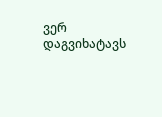ვერ დაგვიხატავს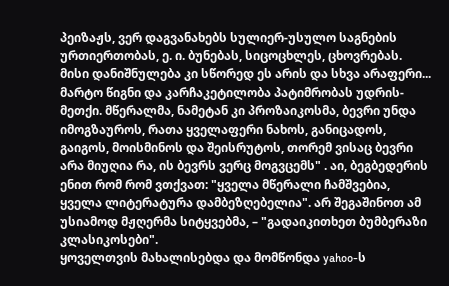პეიზაჟს, ვერ დაგვანახებს სულიერ-უსულო საგნების ურთიერთობას, ე. ი. ბუნებას, სიცოცხლეს, ცხოვრებას. მისი დანიშნულება კი სწორედ ეს არის და სხვა არაფერი... მარტო წიგნი და კარჩაკეტილობა პატიმრობას უდრის-მეთქი. მწერალმა, ნამეტან კი პროზაიკოსმა, ბევრი უნდა იმოგზაუროს, რათა ყველაფერი ნახოს, განიცადოს, გაიგოს, მოისმინოს და შეისრუტოს, თორემ ვისაც ბევრი არა მიუღია რა, ის ბევრს ვერც მოგვცემს" . აი, ბეგბედერის ენით რომ რომ ვთქვათ: "ყველა მწერალი ჩამშვებია, ყველა ლიტერატურა დამბეზღებელია". არ შეგაშინოთ ამ უსიამოდ მჟღერმა სიტყვებმა, – "გადაიკითხეთ ბუმბერაზი კლასიკოსები".
ყოველთვის მახალისებდა და მომწონდა yahoo-ს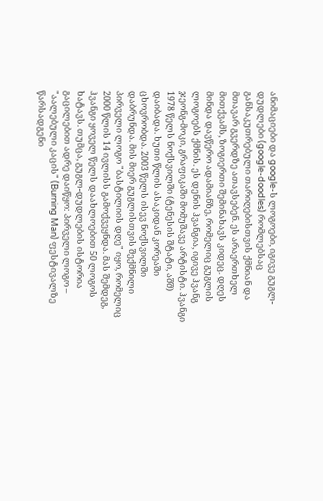ანიმაციები და google-ს ლოგოები, იგივე გუგლ-დუდლები (google-doodles) რომლებსაც განსაკუთრებული თარიღებისთვის ქმნიან და მთავარ გვერდზე ათავსებენ. ეს არაერთხელ მითქვამს, ზოგიერთი შემინახავს კიდეც. დღეს მინდა დავწერო ადამიანზე, რომელიც გუგლის ლოგოებს ქმნის. ეს დენის ჰვანგია, იგივე ჰვანგ ჯეონგ-მოკი, გრაფიკაში მომუშავე არტისტი. ჰვანგი 1978 წელს ნოქსვილში (ტენესის შტატი, აშშ) დაიბადა. ხუთი წლის ასაკიდან კორეაში ცხოვრობდა. 2003 წელს ისევ ნოქსვილში დაბრუნდა. მის მიერ გუგლისთვის შექმნილი პირველი ლოგო "ბასტილიის დღე" იყო, რომელიც 2000 წლის 14 ივლისს გამოქვეყნდა. მას შემდეგ, ჰვანგი ყოველ წელს დაახლოებით 50 ლოგოს ხატავს. თუმცა, გუგლ-დუდლების ისტორია გაცილებით ადრე დაიწყო: პირველი ლოგო – "აალებული კაცის" (Burning Man) ფესტივალზე წარსადგენი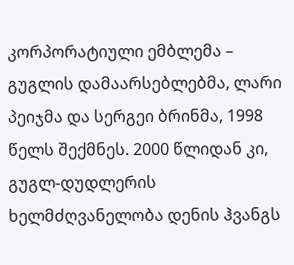კორპორატიული ემბლემა – გუგლის დამაარსებლებმა, ლარი პეიჯმა და სერგეი ბრინმა, 1998 წელს შექმნეს. 2000 წლიდან კი, გუგლ-დუდლერის ხელმძღვანელობა დენის ჰვანგს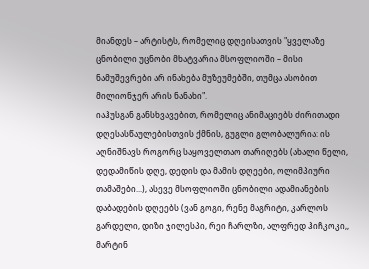მიანდეს – არტისტს, რომელიც დღეისათვის "ყველაზე ცნობილი უცნობი მხატვარია მსოფლიოში – მისი ნამუშევრები არ ინახება მუზეუმებში, თუმცა ასობით მილიონჯერ არის ნანახი".
იაჰუსგან განსხვავებით, რომელიც ანიმაციებს ძირითადი დღესასწაულებისთვის ქმნის, გუგლი გლობალურია: ის აღნიშნავს როგორც საყოველთაო თარიღებს (ახალი წელი, დედამიწის დღე, დედის და მამის დღეები, ოლიმპიური თამაშები...), ასევე მსოფლიოში ცნობილი ადამიანების დაბადების დღეებს (ვან გოგი, რენე მაგრიტი, კარლოს გარდელი, დიზი ჯილესპი, რეი ჩარლზი, ალფრედ ჰიჩკოკი,, მარტინ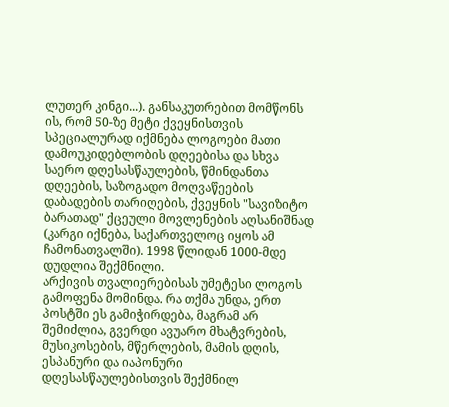ლუთერ კინგი...). განსაკუთრებით მომწონს ის, რომ 50-ზე მეტი ქვეყნისთვის სპეციალურად იქმნება ლოგოები მათი დამოუკიდებლობის დღეებისა და სხვა საერო დღესასწაულების, წმინდანთა დღეების, საზოგადო მოღვაწეების დაბადების თარიღების, ქვეყნის "სავიზიტო ბარათად" ქცეული მოვლენების აღსანიშნად (კარგი იქნება, საქართველოც იყოს ამ ჩამონათვალში). 1998 წლიდან 1000-მდე დუდლია შექმნილი.
არქივის თვალიერებისას უმეტესი ლოგოს გამოფენა მომინდა. რა თქმა უნდა, ერთ პოსტში ეს გამიჭირდება, მაგრამ არ შემიძლია, გვერდი ავუარო მხატვრების, მუსიკოსების, მწერლების, მამის დღის, ესპანური და იაპონური დღესასწაულებისთვის შექმნილ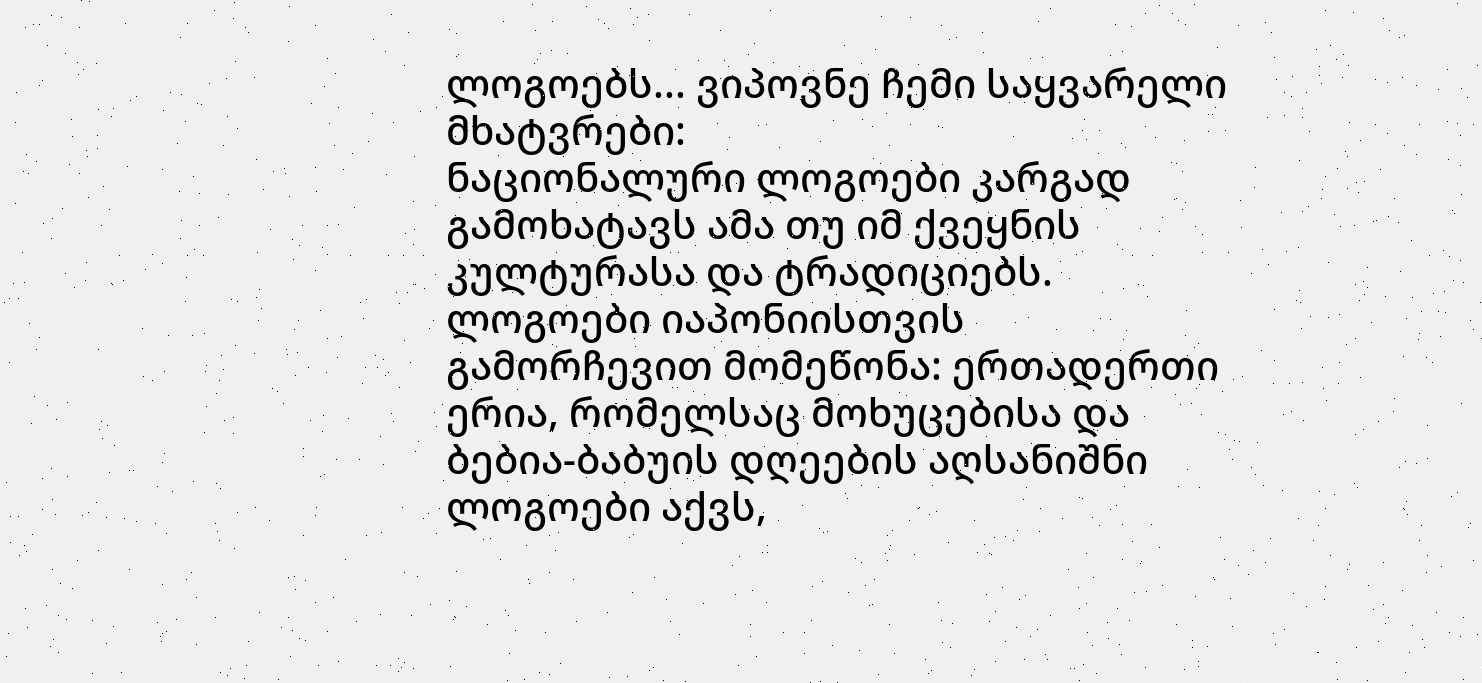ლოგოებს... ვიპოვნე ჩემი საყვარელი მხატვრები:
ნაციონალური ლოგოები კარგად გამოხატავს ამა თუ იმ ქვეყნის კულტურასა და ტრადიციებს. ლოგოები იაპონიისთვის გამორჩევით მომეწონა: ერთადერთი ერია, რომელსაც მოხუცებისა და ბებია-ბაბუის დღეების აღსანიშნი ლოგოები აქვს,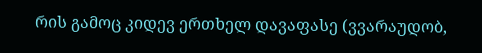რის გამოც კიდევ ერთხელ დავაფასე (ვვარაუდობ,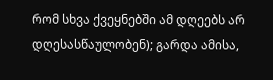რომ სხვა ქვეყნებში ამ დღეებს არ დღესასწაულობენ); გარდა ამისა,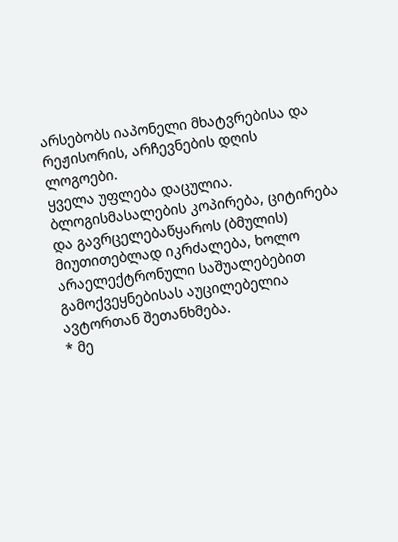არსებობს იაპონელი მხატვრებისა და რეჟისორის, არჩევნების დღის ლოგოები.
ყველა უფლება დაცულია. ბლოგისმასალების კოპირება, ციტირება და გავრცელებაწყაროს (ბმულის) მიუთითებლად იკრძალება, ხოლო არაელექტრონული საშუალებებით გამოქვეყნებისას აუცილებელია ავტორთან შეთანხმება.
* მე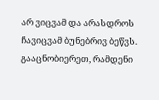არ ვიცვამ და არასდროს ჩავიცვამ ბუნებრივ ბეწვს. გააცნობიერეთ, რამდენი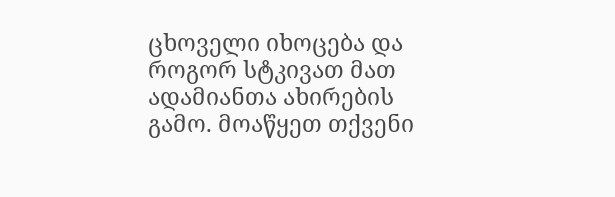ცხოველი იხოცება და როგორ სტკივათ მათ ადამიანთა ახირების გამო. მოაწყეთ თქვენი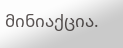მინიაქცია.